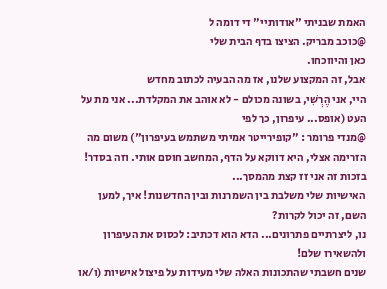האמת שבניתי "אודותיי" די דומה ל
@כוכב מבריק. הציצו בדף הבית שלי
כאן והיווכחו.
אבל, זה המקצוע שלנו, אז מה הבעיה לכתוב מחדש
היי, אני הֶרְשִׁי, בשונה מכולם - לא אוהב את המקלדת... אני מת על העט (אופס... עיפרון, כך לפי
@מנדי פרומר : "קופירייטר אמיתי משתמש בעיפרון") משום מה הזרימה אצלי, היא דווקא על הדף, המחשב חוסם אותי. וזה בסדר! בזכות זה אני זז קצת מהמסך...
האישיות שלי משלבת בין השמרנות ובין החדשנות! איך, למען השם, זה יכול לקרות?
נו, ליצרתיים פתרונים... הדא הוא דכתיב: לכסוס את העיפרון ולהשאירו שלם!
שנים חשבתי שהתכונות האלה שלי מעידות על פיצול אישיות (ו/או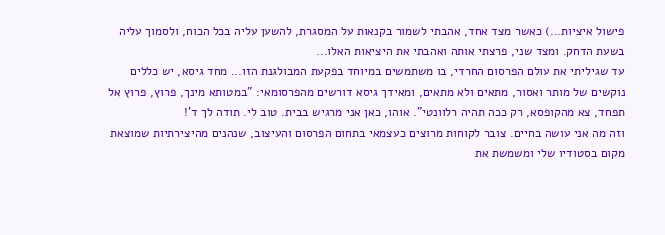פישול איציות...) כאשר מצד אחד, אהבתי לשמור בקנאות על המסגרת, להשען עליה בכל הכוח, ולסמוך עליה בשעת הדחק. ומצד שני, פרצתי אותה ואהבתי את היציאות האלו...
עד שגיליתי את עולם הפרסום החרדי, בו משתמשים במיוחד בפקעת המבולגנת הזו... מחד גיסא, יש כללים נוקשים של מותר ואסור, מתאים ולא מתאים, ומאידך גיסא דורשים מהפרסומאי: "במטותא מינך, פרוץ, פרוץ אל תפחד, צא מהקופסא, רק ככה תהיה רלוונטי". אוהו, כאן אני מרגיש בבית. טוב לי. תודה לך ד'!
וזה מה אני עושה בחיים. צובר לקוחות מרוצים כעצמאי בתחום הפרסום והעיצוב, שנהנים מהיצירתיות שמוצאת מקום בסטודיו שלי ומשמשת את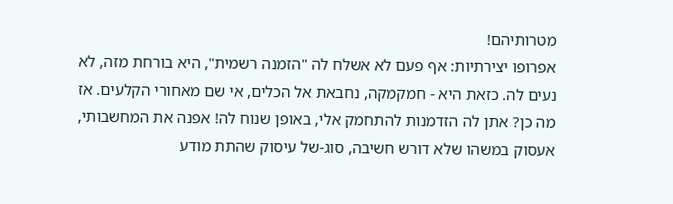מטרותיהם!
אפרופו יצירתיות: אף פעם לא אשלח לה "הזמנה רשמית", היא בורחת מזה, לא נעים לה. כזאת היא - חמקמקה, נחבאת אל הכלים, אי שם מאחורי הקלעים. אז מה כן? אתן לה הזדמנות להתחמק אלי, באופן שנוח לה! אפנה את המחשבותי, אעסוק במשהו שלא דורש חשיבה, סוג-של עיסוק שהתת מודע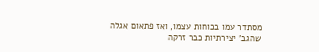מסתדר עמו בכוחות עצמו, ואז פתאום אגלה שהגב' יצירתיות כבר זרקה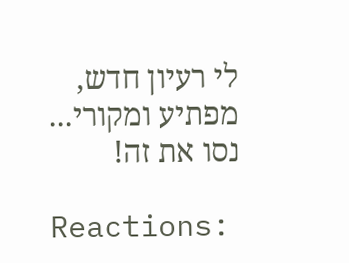לי רעיון חדש, מפתיע ומקורי... נסו את זה!

Reactions: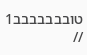טובבבבבבב1 //